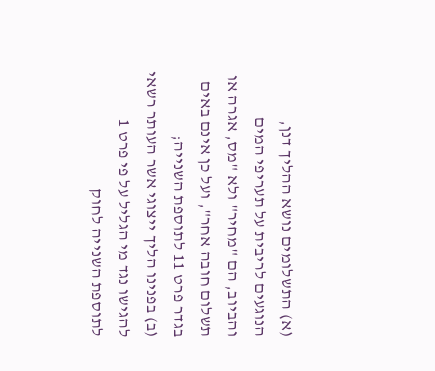(א) התשלומים נושא ההליך דנן, הנוגעים לריבית על תעריפי המים והביוב, הם "מחיר" ולא "מס, אגרה או תשלום חובה אחר", ועל כן אינם באים בגדר פרט 11 לתוספת השנייה;
(ב) בפנינו הליך ייצוגי אשר העותר רשאי להגישו נגד מי הגליל על פי פרט 1 לתוספת השנייה לחוק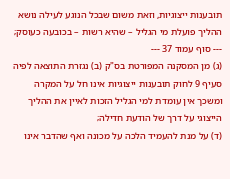תובענות ייצוגיות, וזאת משום שבכל הנוגע לעילה נושא ההליך פועלת מי הגליל – שהיא רשות – בכובעה כעוסק;
--- סוף עמוד 37 ---
(ג) מן המסקנה המפורטת בס"ק (ב) נגזרת התוצאה לפיה סעיף 9 לחוק תובענות ייצוגיות אינו חל על המקרה ומשכך אין עומדת למי הגליל הזכות לאיין את ההליך הייצוגי על דרך של הודעת חדילה;
(ד) על מנת להעמיד הלכה על מכונה ואף שהדבר אינו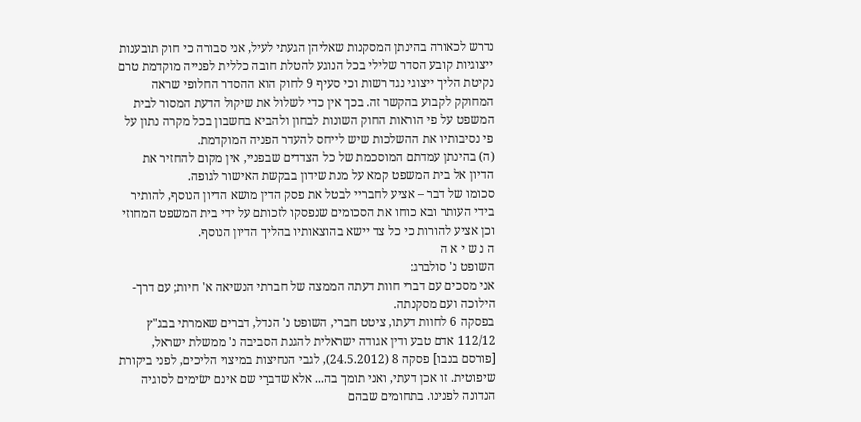נדרש לכאורה בהינתן המסקנות שאליהן הגעתי לעיל, אני סבורה כי חוק תובענות ייצוגיות קובע הסדר שלילי בכל הנוגע להטלת חובה כללית לפנייה מוקדמת טרם נקיטת הליך ייצוגי נגד רשות וכי סעיף 9 לחוק הוא ההסדר החלופי שראה המחוקק לקבוע בהקשר זה. בכך אין כדי לשלול את שיקול הדעת המסור לבית המשפט על פי הוראות החוק השונות לבחון ולהביא בחשבון בכל מקרה נתון על פי נסיבותיו את ההשלכות שיש לייחס להעדר הפניה המוקדמת.
(ה) בהינתן עמדתם המוסכמת של כל הצדדים שבפניי, אין מקום להחזיר את הדיון אל בית המשפט קמא על מנת שידון בבקשת האישור לגופה.
סכומו של דבר – אציע לחבריי לבטל את פסק הדין מושא הדיון הנוסף, להותיר בידי העותר ובא כוחו את הסכומים שנפסקו לזכותם על ידי בית המשפט המחוזי וכן אציע להורות כי כל צד יישא בהוצאותיו בהליך הדיון הנוסף.
ה נ ש י א ה
השופט נ' סולברג:
אני מסכים עם דברי חוות דעתה הממצה של חברתי הנשיאה א' חיות; עם דרך-הילוכה ועם מסקנתה.
בפסקה 6 לחוות דעתו, ציטט חברי, השופט נ' הנדל, דברים שאמרתי בבג"ץ 112/12 אדם טבע ודין אגודה ישראלית להגנת הסביבה נ' ממשלת ישראל, [פורסם בנבו] פסקה 8 (24.5.2012), לגבי הנחיצות במיצוי הליכים, לפני ביקורת שיפוטית. זו אכן דעתי, ואני תומך בה... אלא שדברַי שם אינם ישׂימים לסוגיה הנדונה לפנינו. בתחומים שבהם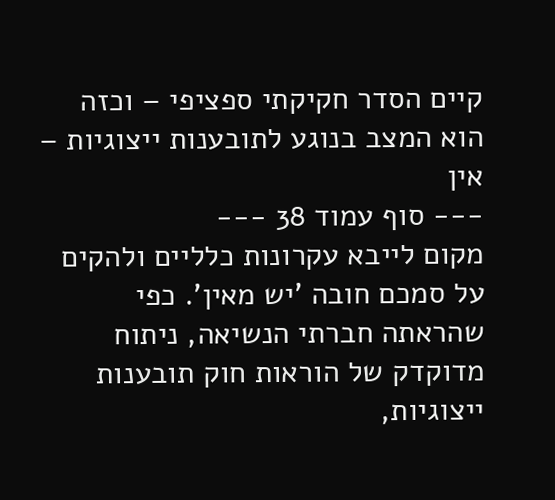קיים הסדר חקיקתי ספציפי – וכזה הוא המצב בנוגע לתובענות ייצוגיות – אין
--- סוף עמוד 38 ---
מקום לייבא עקרונות כלליים ולהקים על סמכם חובה 'יש מאין'. כפי שהראתה חברתי הנשיאה, ניתוח מדוקדק של הוראות חוק תובענות ייצוגיות,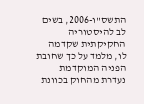התשס"ו-2006, בשים לב להיסטוריה החקיקתית שקדמה לו, מלמד על כך שחובת הפניה המוקדמת נעדרת מהחוק בכוונת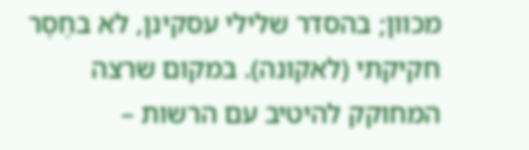מכוון; בהסדר שלילי עסקינן, לא בחֶסֶר חקיקתי (לאקונה). במקום שרצה המחוקק להיטיב עם הרשות –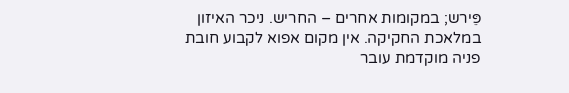פֵּירש; במקומות אחרים – החריש. ניכר האיזון במלאכת החקיקה. אין מקום אפוא לקבוע חובת פניה מוקדמת עובר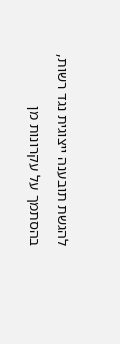להגשת תובענה ייצוגית נגד רשות, בהסתמך על עקרונות מן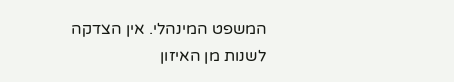המשפט המינהלי. אין הצדקה לשנות מן האיזון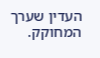העדין שערך המחוקק.